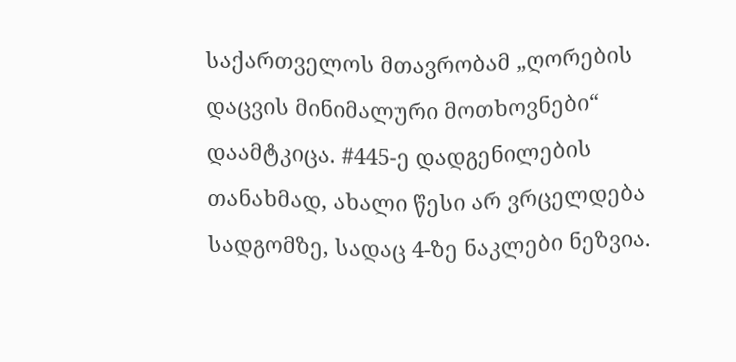საქართველოს მთავრობამ „ღორების დაცვის მინიმალური მოთხოვნები“ დაამტკიცა. #445-ე დადგენილების თანახმად, ახალი წესი არ ვრცელდება სადგომზე, სადაც 4-ზე ნაკლები ნეზვია.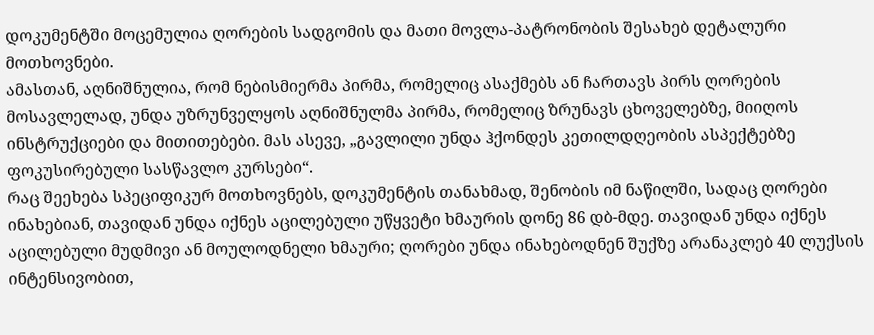დოკუმენტში მოცემულია ღორების სადგომის და მათი მოვლა-პატრონობის შესახებ დეტალური მოთხოვნები.
ამასთან, აღნიშნულია, რომ ნებისმიერმა პირმა, რომელიც ასაქმებს ან ჩართავს პირს ღორების მოსავლელად, უნდა უზრუნველყოს აღნიშნულმა პირმა, რომელიც ზრუნავს ცხოველებზე, მიიღოს ინსტრუქციები და მითითებები. მას ასევე, „გავლილი უნდა ჰქონდეს კეთილდღეობის ასპექტებზე ფოკუსირებული სასწავლო კურსები“.
რაც შეეხება სპეციფიკურ მოთხოვნებს, დოკუმენტის თანახმად, შენობის იმ ნაწილში, სადაც ღორები ინახებიან, თავიდან უნდა იქნეს აცილებული უწყვეტი ხმაურის დონე 86 დბ-მდე. თავიდან უნდა იქნეს აცილებული მუდმივი ან მოულოდნელი ხმაური; ღორები უნდა ინახებოდნენ შუქზე არანაკლებ 40 ლუქსის ინტენსივობით,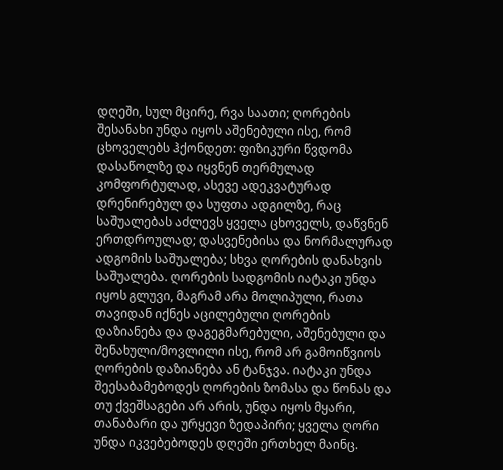დღეში, სულ მცირე, რვა საათი; ღორების შესანახი უნდა იყოს აშენებული ისე, რომ ცხოველებს ჰქონდეთ: ფიზიკური წვდომა დასაწოლზე და იყვნენ თერმულად კომფორტულად, ასევე ადეკვატურად დრენირებულ და სუფთა ადგილზე, რაც საშუალებას აძლევს ყველა ცხოველს, დაწვნენ ერთდროულად; დასვენებისა და ნორმალურად ადგომის საშუალება; სხვა ღორების დანახვის საშუალება. ღორების სადგომის იატაკი უნდა იყოს გლუვი, მაგრამ არა მოლიპული, რათა თავიდან იქნეს აცილებული ღორების დაზიანება და დაგეგმარებული, აშენებული და შენახული/მოვლილი ისე, რომ არ გამოიწვიოს ღორების დაზიანება ან ტანჯვა. იატაკი უნდა შეესაბამებოდეს ღორების ზომასა და წონას და თუ ქვეშსაგები არ არის, უნდა იყოს მყარი, თანაბარი და ურყევი ზედაპირი; ყველა ღორი უნდა იკვებებოდეს დღეში ერთხელ მაინც.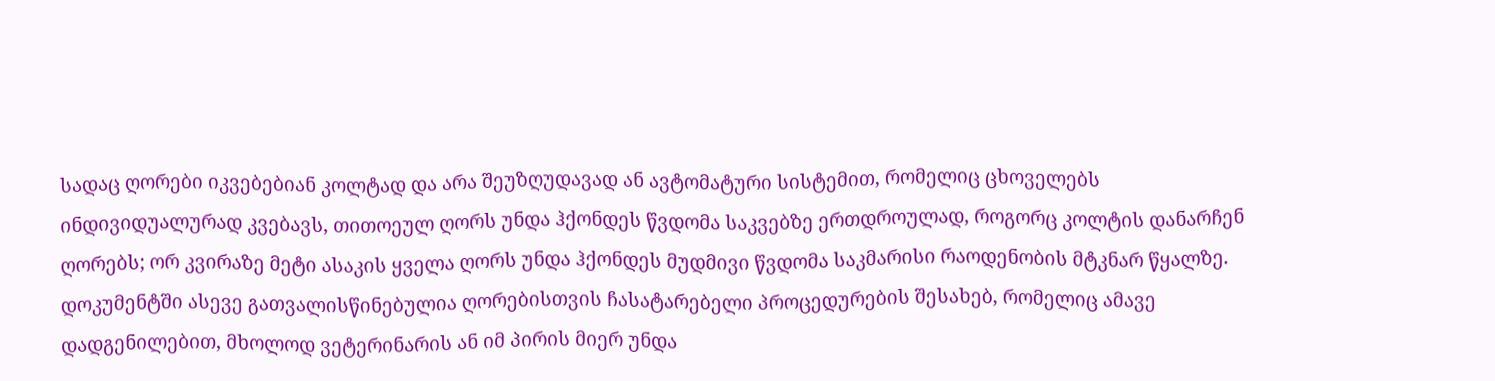სადაც ღორები იკვებებიან კოლტად და არა შეუზღუდავად ან ავტომატური სისტემით, რომელიც ცხოველებს ინდივიდუალურად კვებავს, თითოეულ ღორს უნდა ჰქონდეს წვდომა საკვებზე ერთდროულად, როგორც კოლტის დანარჩენ ღორებს; ორ კვირაზე მეტი ასაკის ყველა ღორს უნდა ჰქონდეს მუდმივი წვდომა საკმარისი რაოდენობის მტკნარ წყალზე.
დოკუმენტში ასევე გათვალისწინებულია ღორებისთვის ჩასატარებელი პროცედურების შესახებ, რომელიც ამავე დადგენილებით, მხოლოდ ვეტერინარის ან იმ პირის მიერ უნდა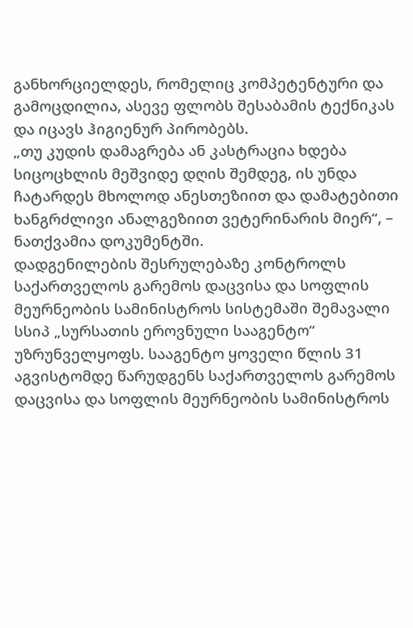განხორციელდეს, რომელიც კომპეტენტური და გამოცდილია, ასევე ფლობს შესაბამის ტექნიკას და იცავს ჰიგიენურ პირობებს.
„თუ კუდის დამაგრება ან კასტრაცია ხდება სიცოცხლის მეშვიდე დღის შემდეგ, ის უნდა ჩატარდეს მხოლოდ ანესთეზიით და დამატებითი ხანგრძლივი ანალგეზიით ვეტერინარის მიერ“, – ნათქვამია დოკუმენტში.
დადგენილების შესრულებაზე კონტროლს საქართველოს გარემოს დაცვისა და სოფლის მეურნეობის სამინისტროს სისტემაში შემავალი სსიპ „სურსათის ეროვნული სააგენტო“ უზრუნველყოფს. სააგენტო ყოველი წლის 31 აგვისტომდე წარუდგენს საქართველოს გარემოს დაცვისა და სოფლის მეურნეობის სამინისტროს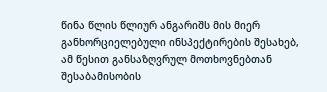წინა წლის წლიურ ანგარიშს მის მიერ განხორციელებული ინსპექტირების შესახებ, ამ წესით განსაზღვრულ მოთხოვნებთან შესაბამისობის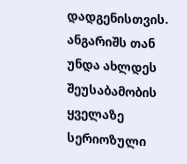დადგენისთვის. ანგარიშს თან უნდა ახლდეს შეუსაბამობის ყველაზე სერიოზული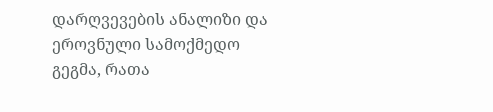დარღვევების ანალიზი და ეროვნული სამოქმედო გეგმა, რათა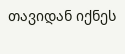თავიდან იქნეს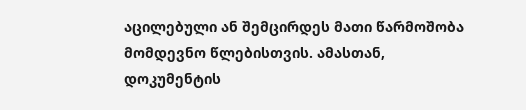აცილებული ან შემცირდეს მათი წარმოშობა მომდევნო წლებისთვის. ამასთან, დოკუმენტის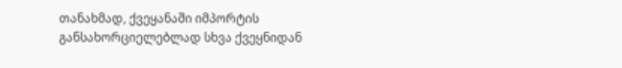თანახმად, ქვეყანაში იმპორტის განსახორციელებლად სხვა ქვეყნიდან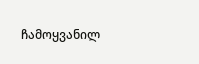ჩამოყვანილ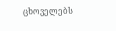ცხოველებს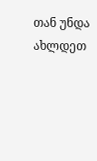თან უნდა ახლდეთ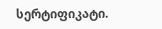სერტიფიკატი.